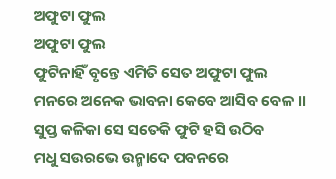ଅଫୁଟା ଫୁଲ
ଅଫୁଟା ଫୁଲ
ଫୁଟିନାହିଁ ବୃନ୍ତେ ଏମିତି ସେତ ଅଫୁଟା ଫୁଲ
ମନରେ ଅନେକ ଭାବନା କେବେ ଆସିବ ବେଳ ।।
ସୁପ୍ତ କଳିକା ସେ ସତେକି ଫୁଟି ହସି ଉଠିବ
ମଧୁ ସଉରଭେ ଉନ୍ମାଦେ ପବନରେ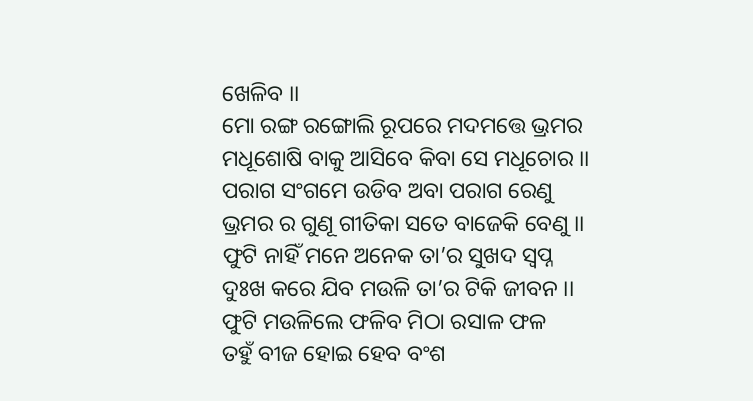ଖେଳିବ ।।
ମୋ ରଙ୍ଗ ରଙ୍ଗୋଲି ରୂପରେ ମଦମତ୍ତେ ଭ୍ରମର
ମଧୂଶୋଷି ବାକୁ ଆସିବେ କିବା ସେ ମଧୂଚୋର ।।
ପରାଗ ସଂଗମେ ଉଡିବ ଅବା ପରାଗ ରେଣୁ
ଭ୍ରମର ର ଗୁଣୂ ଗୀତିକା ସତେ ବାଜେକି ବେଣୁ ।।
ଫୁଟି ନାହିଁ ମନେ ଅନେକ ତା’ର ସୁଖଦ ସ୍ଵପ୍ନ
ଦୁଃଖ କରେ ଯିବ ମଉଳି ତା’ର ଟିକି ଜୀବନ ।।
ଫୁଟି ମଉଳିଲେ ଫଳିବ ମିଠା ରସାଳ ଫଳ
ତହୁଁ ବୀଜ ହୋଇ ହେବ ବଂଶ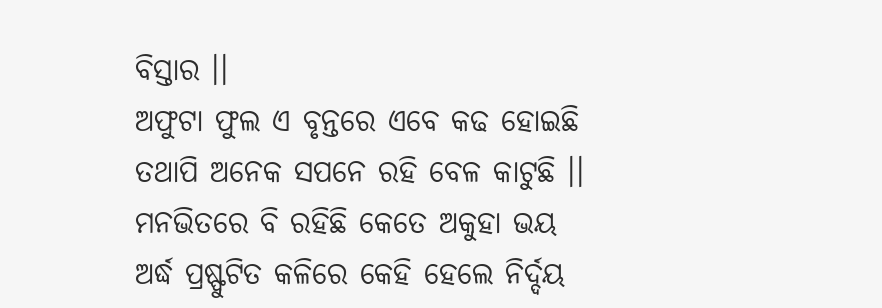ବିସ୍ତାର ।।
ଅଫୁଟା ଫୁଲ ଏ ବୃନ୍ତରେ ଏବେ କଢ ହୋଇଛି
ତଥାପି ଅନେକ ସପନେ ରହି ବେଳ କାଟୁଛି ।।
ମନଭିତରେ ବି ରହିଛି କେତେ ଅକୁହା ଭୟ
ଅର୍ଦ୍ଧ ପ୍ରଷ୍ଫୁଟିତ କଳିରେ କେହି ହେଲେ ନିର୍ଦ୍ଦୟ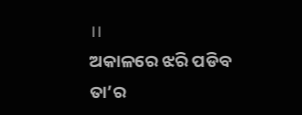।।
ଅକାଳରେ ଝରି ପଡିବ ତା’ର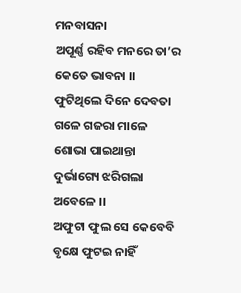ମନବାସନା
ଅପୂର୍ଣ୍ଣ ରହିବ ମନରେ ତା’ର କେତେ ଭାବନା ।।
ଫୁଟିଥିଲେ ଦିନେ ଦେବତା ଗଳେ ଗଜରା ମାଳେ
ଶୋଭା ପାଇଥାନ୍ତା ଦୁର୍ଭାଗ୍ୟେ ଝରିଗଲା ଅବେଳେ ।।
ଅଫୁଟା ଫୁଲ ସେ କେବେବି ବୃକ୍ଷେ ଫୁଟଇ ନାହିଁ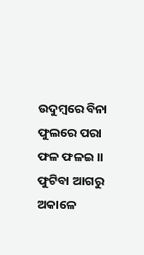ଉଦୁମ୍ଵରେ ବିନା ଫୁଲରେ ପରା ଫଳ ଫଳଇ ।।
ଫୁଟିବା ଆଗରୁ ଅକାଳେ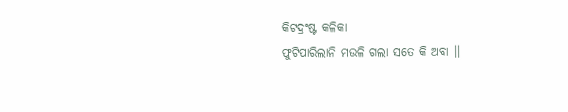କିଟଦ୍ରଂଷ୍ଟ କଳିକା
ଫୁଟିପାରିଲାନି ମଉଳି ଗଲା ସତେ କି ଅବା ।।